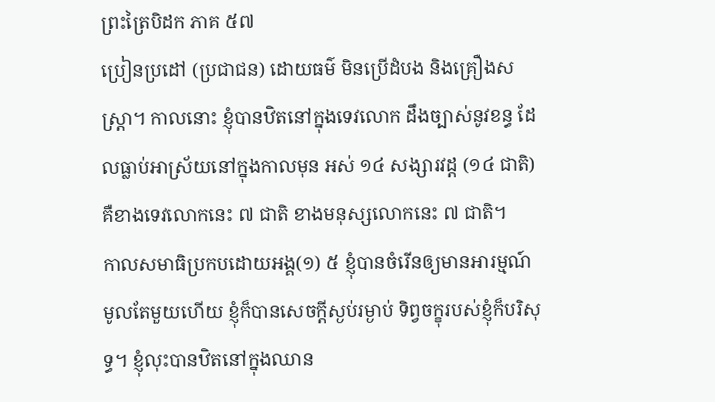ព្រះត្រៃបិដក ភាគ ៥៧
ប្រៀនប្រដៅ (ប្រជាជន) ដោយធម៌ មិនប្រើដំបង និងគ្រឿងសស្រ្តា។ កាលនោះ ខ្ញុំបានឋិតនៅក្នុងទេវលោក ដឹងច្បាស់នូវខន្ធ ដែលធ្លាប់អាស្រ័យនៅក្នុងកាលមុន អស់ ១៤ សង្សារវដ្ដ (១៤ ជាតិ) គឺខាងទេវលោកនេះ ៧ ជាតិ ខាងមនុស្សលោកនេះ ៧ ជាតិ។
កាលសមាធិប្រកបដោយអង្គ(១) ៥ ខ្ញុំបានចំរើនឲ្យមានអារម្មណ៍មូលតែមួយហើយ ខ្ញុំក៏បានសេចក្តីស្ងប់រម្ងាប់ ទិព្វចក្ខុរបស់ខ្ញុំក៏បរិសុទ្ធ។ ខ្ញុំលុះបានឋិតនៅក្នុងឈាន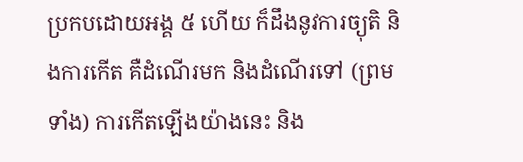ប្រកបដោយអង្គ ៥ ហើយ ក៏ដឹងនូវការច្យុតិ និងការកើត គឺដំណើរមក និងដំណើរទៅ (ព្រមទាំង) ការកើតឡើងយ៉ាងនេះ និង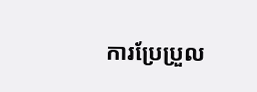ការប្រែប្រួល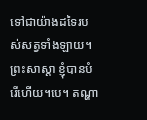ទៅជាយ៉ាងដទៃរបស់សត្វទាំងឡាយ។ ព្រះសាស្ដា ខ្ញុំបានបំរើហើយ។បេ។ តណ្ហា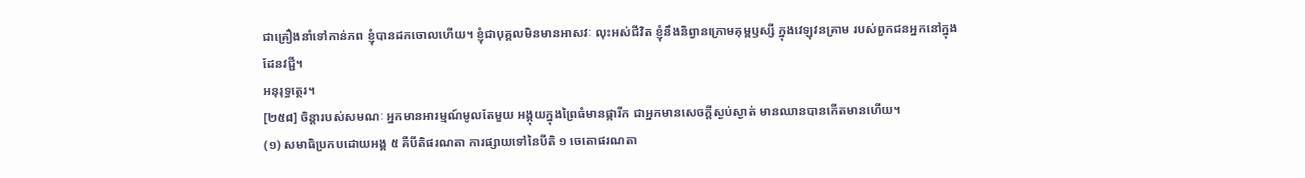ជាគ្រឿងនាំទៅកាន់ភព ខ្ញុំបានដកចោលហើយ។ ខ្ញុំជាបុគ្គលមិនមានអាសវៈ លុះអស់ជីវិត ខ្ញុំនឹងនិព្វានក្រោមគុម្ពឫស្សី ក្នុងវេឡុវនគ្រាម របស់ពួកជនអ្នកនៅក្នុងដែនវជ្ជី។
អនុរុទ្ធត្ថេរ។
[២៥៨] ចិន្ដារបស់សមណៈ អ្នកមានអារម្មណ៍មូលតែមួយ អង្គុយក្នុងព្រៃធំមានផ្ការីក ជាអ្នកមានសេចក្តីស្ងប់ស្ងាត់ មានឈានបានកើតមានហើយ។
(១) សមាធិប្រកបដោយអង្គ ៥ គឺបីតិផរណតា ការផ្សាយទៅនៃបីតិ ១ ចេតោផរណតា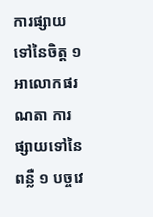ការផ្សាយទៅនៃចិត្ត ១ អាលោកផរណតា ការផ្សាយទៅនៃពន្លឺ ១ បច្ចវេ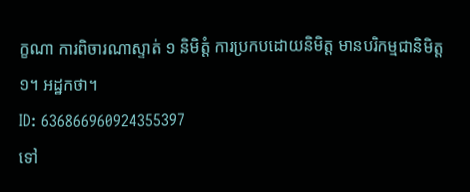ក្ខណា ការពិចារណាស្ទាត់ ១ និមិត្តំ ការប្រកបដោយនិមិត្ត មានបរិកម្មជានិមិត្ត ១។ អដ្ឋកថា។
ID: 636866960924355397
ទៅ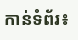កាន់ទំព័រ៖